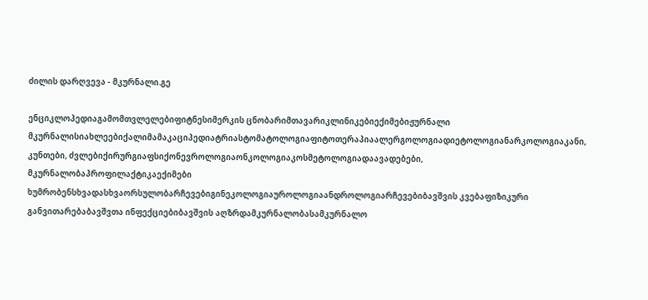ძილის დარღვევა - მკურნალი.გე

ენციკლოპედიაგამომთვლელებიფიტნესიმერკის ცნობარიმთავარიკლინიკებიექიმებიჟურნალი მკურნალისიახლეებიქალიმამაკაციპედიატრიასტომატოლოგიაფიტოთერაპიაალერგოლოგიადიეტოლოგიანარკოლოგიაკანი, კუნთები, ძვლებიქირურგიაფსიქონევროლოგიაონკოლოგიაკოსმეტოლოგიადაავადებები, მკურნალობაპროფილაქტიკაექიმები ხუმრობენსხვადასხვაორსულობარჩევებიგინეკოლოგიაუროლოგიაანდროლოგიარჩევებიბავშვის კვებაფიზიკური განვითარებაბავშვთა ინფექციებიბავშვის აღზრდამკურნალობასამკურნალო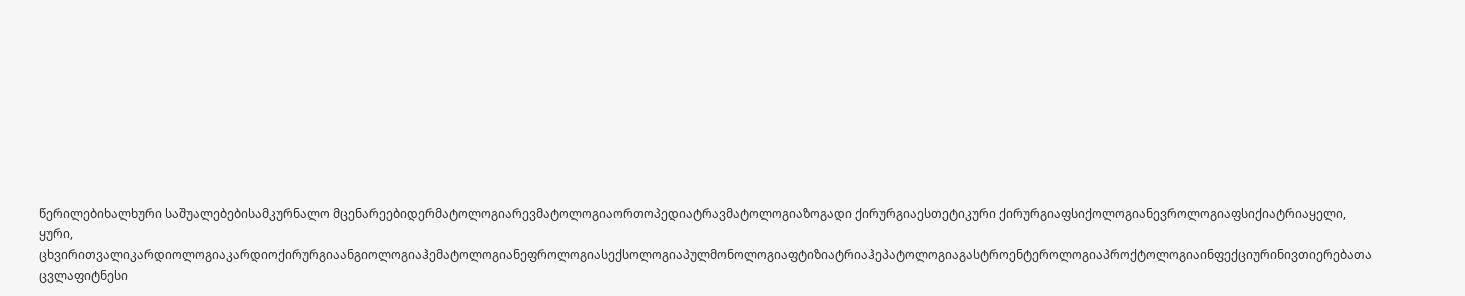წერილებიხალხური საშუალებებისამკურნალო მცენარეებიდერმატოლოგიარევმატოლოგიაორთოპედიატრავმატოლოგიაზოგადი ქირურგიაესთეტიკური ქირურგიაფსიქოლოგიანევროლოგიაფსიქიატრიაყელი, ყური, ცხვირითვალიკარდიოლოგიაკარდიოქირურგიაანგიოლოგიაჰემატოლოგიანეფროლოგიასექსოლოგიაპულმონოლოგიაფტიზიატრიაჰეპატოლოგიაგასტროენტეროლოგიაპროქტოლოგიაინფექციურინივთიერებათა ცვლაფიტნესი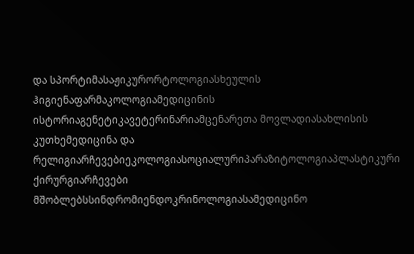და სპორტიმასაჟიკურორტოლოგიასხეულის ჰიგიენაფარმაკოლოგიამედიცინის ისტორიაგენეტიკავეტერინარიამცენარეთა მოვლადიასახლისის კუთხემედიცინა და რელიგიარჩევებიეკოლოგიასოციალურიპარაზიტოლოგიაპლასტიკური ქირურგიარჩევები მშობლებსსინდრომიენდოკრინოლოგიასამედიცინო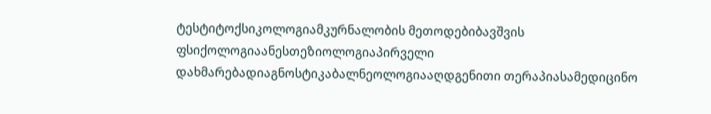ტესტიტოქსიკოლოგიამკურნალობის მეთოდებიბავშვის ფსიქოლოგიაანესთეზიოლოგიაპირველი დახმარებადიაგნოსტიკაბალნეოლოგიააღდგენითი თერაპიასამედიცინო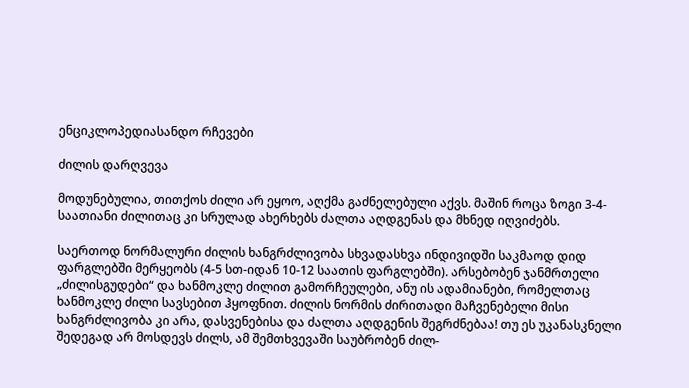ენციკლოპედიასანდო რჩევები

ძილის დარღვევა

მოდუნებულია, თითქოს ძილი არ ეყოო, აღქმა გაძნელებული აქვს. მაშინ როცა ზოგი 3-4-საათიანი ძილითაც კი სრულად ახერხებს ძალთა აღდგენას და მხნედ იღვიძებს.

საერთოდ ნორმალური ძილის ხანგრძლივობა სხვადასხვა ინდივიდში საკმაოდ დიდ ფარგლებში მერყეობს (4-5 სთ-იდან 10-12 საათის ფარგლებში). არსებობენ ჯანმრთელი „ძილისგუდები“ და ხანმოკლე ძილით გამორჩეულები, ანუ ის ადამიანები, რომელთაც ხანმოკლე ძილი სავსებით ჰყოფნით. ძილის ნორმის ძირითადი მაჩვენებელი მისი ხანგრძლივობა კი არა, დასვენებისა და ძალთა აღდგენის შეგრძნებაა! თუ ეს უკანასკნელი შედეგად არ მოსდევს ძილს, ამ შემთხვევაში საუბრობენ ძილ-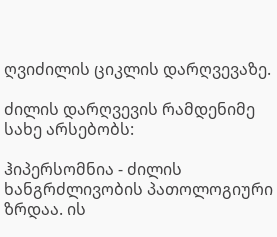ღვიძილის ციკლის დარღვევაზე.

ძილის დარღვევის რამდენიმე სახე არსებობს:

ჰიპერსომნია - ძილის ხანგრძლივობის პათოლოგიური ზრდაა. ის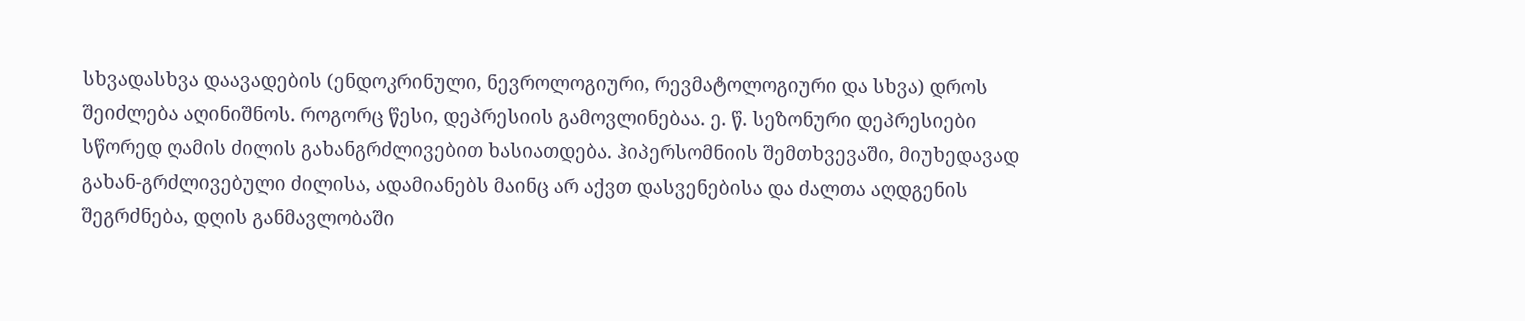სხვადასხვა დაავადების (ენდოკრინული, ნევროლოგიური, რევმატოლოგიური და სხვა) დროს შეიძლება აღინიშნოს. როგორც წესი, დეპრესიის გამოვლინებაა. ე. წ. სეზონური დეპრესიები სწორედ ღამის ძილის გახანგრძლივებით ხასიათდება. ჰიპერსომნიის შემთხვევაში, მიუხედავად გახან-გრძლივებული ძილისა, ადამიანებს მაინც არ აქვთ დასვენებისა და ძალთა აღდგენის შეგრძნება, დღის განმავლობაში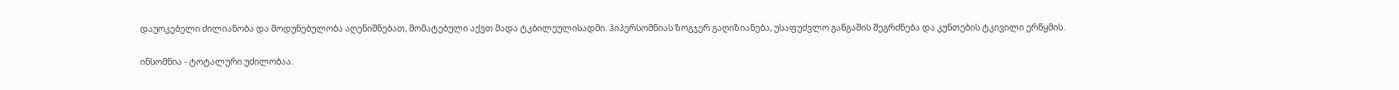დაუოკებელი ძილიანობა და მოდუნებულობა აღენიშნებათ, მომატებული აქვთ მადა ტკბილეულისადმი. ჰიპერსომნიას ზოგჯერ გაღიზიანება, უსაფუძვლო განგაშის შეგრძნება და კუნთების ტკივილი ერწყმის.

ინსომნია - ტოტალური უძილობაა.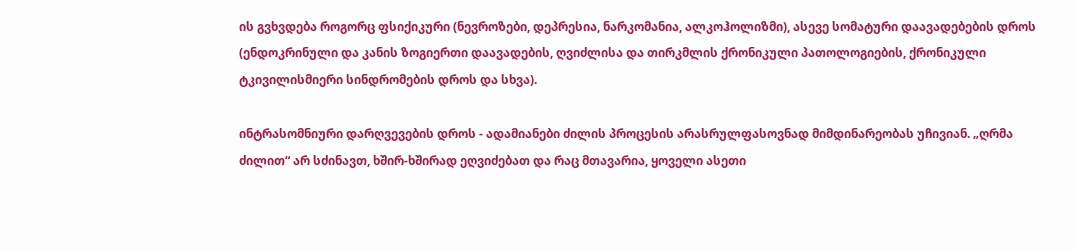ის გვხვდება როგორც ფსიქიკური (ნევროზები, დეპრესია, ნარკომანია, ალკოჰოლიზმი), ასევე სომატური დაავადებების დროს (ენდოკრინული და კანის ზოგიერთი დაავადების, ღვიძლისა და თირკმლის ქრონიკული პათოლოგიების, ქრონიკული ტკივილისმიერი სინდრომების დროს და სხვა).

ინტრასომნიური დარღვევების დროს - ადამიანები ძილის პროცესის არასრულფასოვნად მიმდინარეობას უჩივიან. „ღრმა ძილით“ არ სძინავთ, ხშირ-ხშირად ეღვიძებათ და რაც მთავარია, ყოველი ასეთი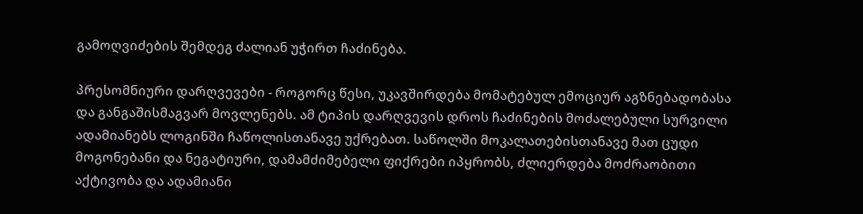გამოღვიძების შემდეგ ძალიან უჭირთ ჩაძინება.

პრესომნიური დარღვევები - როგორც წესი, უკავშირდება მომატებულ ემოციურ აგზნებადობასა და განგაშისმაგვარ მოვლენებს. ამ ტიპის დარღვევის დროს ჩაძინების მოძალებული სურვილი ადამიანებს ლოგინში ჩაწოლისთანავე უქრებათ. საწოლში მოკალათებისთანავე მათ ცუდი მოგონებანი და ნეგატიური, დამამძიმებელი ფიქრები იპყრობს, ძლიერდება მოძრაობითი აქტივობა და ადამიანი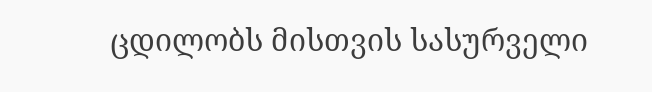ცდილობს მისთვის სასურველი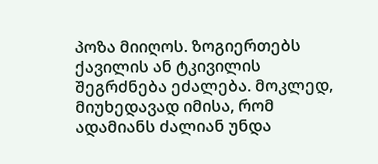პოზა მიიღოს. ზოგიერთებს ქავილის ან ტკივილის შეგრძნება ეძალება. მოკლედ, მიუხედავად იმისა, რომ ადამიანს ძალიან უნდა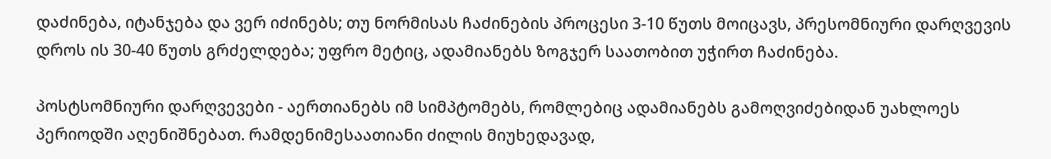დაძინება, იტანჯება და ვერ იძინებს; თუ ნორმისას ჩაძინების პროცესი 3-10 წუთს მოიცავს, პრესომნიური დარღვევის დროს ის 30-40 წუთს გრძელდება; უფრო მეტიც, ადამიანებს ზოგჯერ საათობით უჭირთ ჩაძინება.

პოსტსომნიური დარღვევები - აერთიანებს იმ სიმპტომებს, რომლებიც ადამიანებს გამოღვიძებიდან უახლოეს პერიოდში აღენიშნებათ. რამდენიმესაათიანი ძილის მიუხედავად,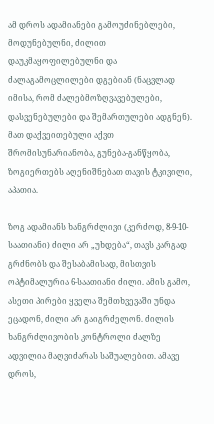ამ დროს ადამიანები გამოუძინებლები, მოდუნებულნი, ძილით დაუკმაყოფილებულნი და ძალაგამოცლილები დგებიან (ნაცვლად იმისა, რომ ძალებმოზღვავებულები, დასვენებულები და შემართულები ადგნენ). მათ დაქვეითებული აქვთ შრომისუნარიანობა, გუნება-განწყობა, ზოგიერთებს აღენიშნებათ თავის ტკივილი, აპათია.

ზოგ ადამიანს ხანგრძლივი (კერძოდ, 8-9-10-საათიანი) ძილი არ „უხდება“, თავს კარგად გრძნობს და შესაბამისად, მისთვის ოპტიმალურია 6-საათიანი ძილი. ამის გამო, ასეთი პირები ყველა შემთხვევაში უნდა ეცადონ, ძილი არ გაიგრძელონ. ძილის ხანგრძლივობის კონტროლი ძალზე ადვილია მაღვიძარას საშუალებით. ამავე დროს,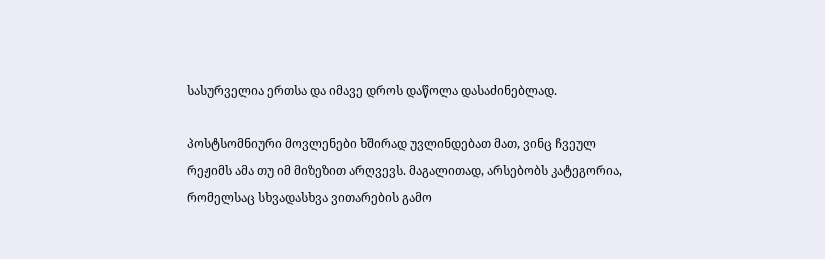სასურველია ერთსა და იმავე დროს დაწოლა დასაძინებლად.

პოსტსომნიური მოვლენები ხშირად უვლინდებათ მათ, ვინც ჩვეულ რეჟიმს ამა თუ იმ მიზეზით არღვევს. მაგალითად, არსებობს კატეგორია, რომელსაც სხვადასხვა ვითარების გამო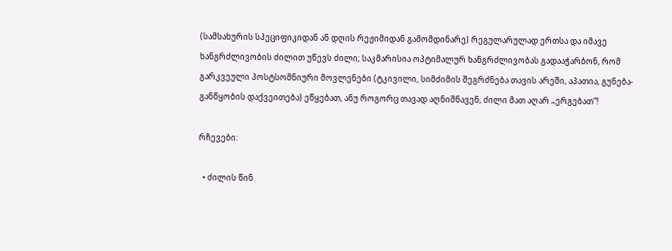(სამსახურის სპეციფიკიდან ან დღის რეჟიმიდან გამომდინარე) რეგულარულად ერთსა და იმავე ხანგრძლივობის ძილით უწევს ძილი; საკმარისია ოპტიმალურ ხანგრძლივობას გადააჭარბონ, რომ გარკვეული პოსტსომნიური მოვლენები (ტკივილი, სიმძიმის შეგრძნება თავის არეში, აპათია, გუნება-განწყობის დაქვეითება) ეწყებათ, ანუ როგორც თავად აღნიშნავენ, ძილი მათ აღარ „ერგებათ“!

რჩევები:

  • ძილის წინ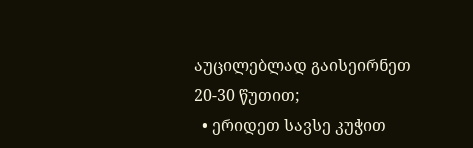აუცილებლად გაისეირნეთ 20-30 წუთით;
  • ერიდეთ სავსე კუჭით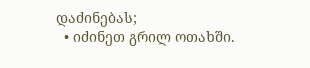დაძინებას;
  • იძინეთ გრილ ოთახში.